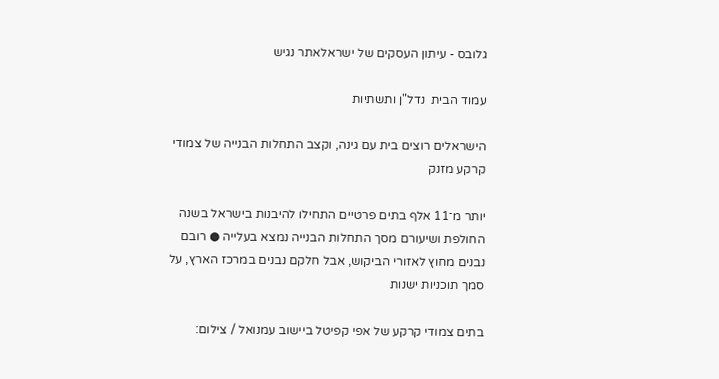גלובס - עיתון העסקים של ישראלאתר נגיש

עמוד הבית  נדל"ן ותשתיות

הישראלים רוצים בית עם גינה, וקצב התחלות הבנייה של צמודי קרקע מזנק

יותר מ־11 אלף בתים פרטיים התחילו להיבנות בישראל בשנה החולפת ושיעורם מסך התחלות הבנייה נמצא בעלייה ● רובם נבנים מחוץ לאזורי הביקוש, אבל חלקם נבנים במרכז הארץ, על סמך תוכניות ישנות

בתים צמודי קרקע של אפי קפיטל ביישוב עמנואל / צילום: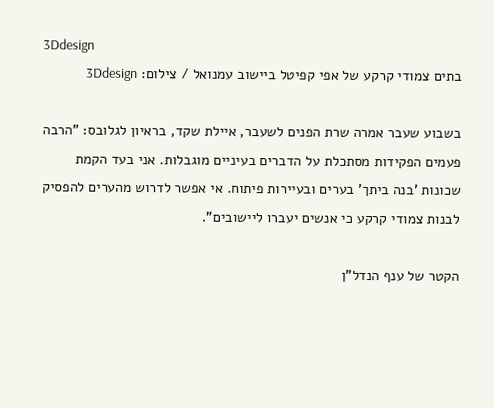3Ddesign
בתים צמודי קרקע של אפי קפיטל ביישוב עמנואל / צילום: 3Ddesign

בשבוע שעבר אמרה שרת הפנים לשעבר, איילת שקד, בראיון לגלובס: "הרבה פעמים הפקידות מסתכלת על הדברים בעיניים מוגבלות. אני בעד הקמת שכונות 'בנה ביתך' בערים ובעיירות פיתוח. אי אפשר לדרוש מהערים להפסיק לבנות צמודי קרקע כי אנשים יעברו ליישובים".

הקטר של ענף הנדל"ן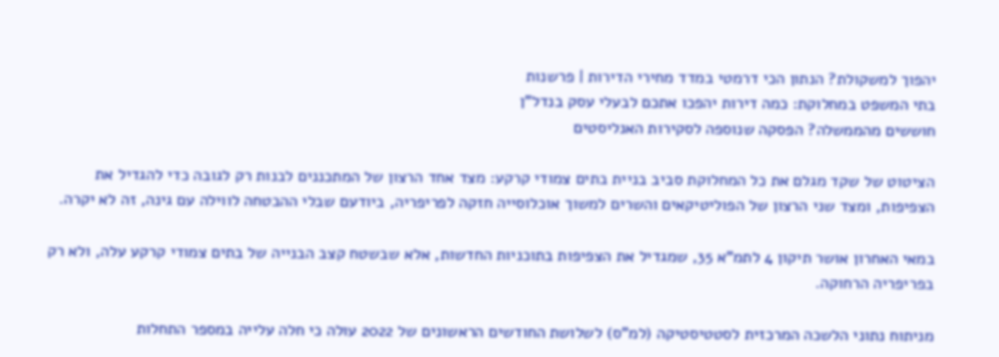יהפוך למשקולת? הנתון הכי דרמטי במדד מחירי הדירות | פרשנות
בתי המשפט במחלוקת: כמה דירות יהפכו אתכם לבעלי עסק בנדל"ן
חוששים מהממשלה? הפסקה שנוספה לסקירות האנליסטים

הציטוט של שקד מגלם את כל המחלוקת סביב בניית בתים צמודי קרקע: מצד אחד הרצון של המתכננים לבנות רק לגובה כדי להגדיל את הצפיפות, ומצד שני הרצון של הפוליטיקאים והשרים למשוך אוכלוסייה חזקה לפריפריה, ביודעם שבלי ההבטחה לווילה עם גינה, זה לא יקרה.

במאי האחרון אושר תיקון 4 לתמ"א 35, שמגדיל את הצפיפות בתוכניות החדשות, אלא שבשטח קצב הבנייה של בתים צמודי קרקע עלה, ולא רק בפריפריה הרחוקה.

מניתוח נתוני הלשכה המרכזית לסטטיסטיקה (למ"ס) לשלושת החודשים הראשונים של 2022 עולה כי חלה עלייה במספר התחלות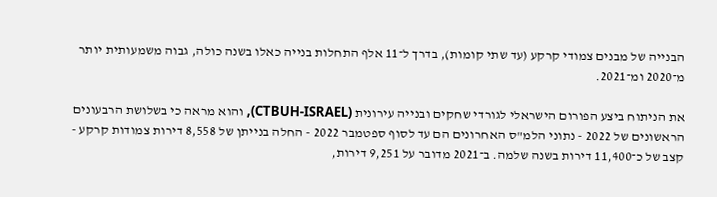הבנייה של מבנים צמודי קרקע (עד שתי קומות), בדרך ל־11 אלף התחלות בנייה כאלו בשנה כולה, גבוה משמעותית יותר מ־2020 ומ־2021.

את הניתוח ביצע הפורום הישראלי לגורדי שחקים ובנייה עירונית (CTBUH-ISRAEL), והוא מראה כי בשלושת הרבעונים הראשונים של 2022 - נתוני הלמ"ס האחרונים הם עד לסוף ספטמבר 2022 - החלה בנייתן של 8,558 דירות צמודות קרקע - קצב של כ־11,400 דירות בשנה שלמה. ב־2021 מדובר על 9,251 דירות,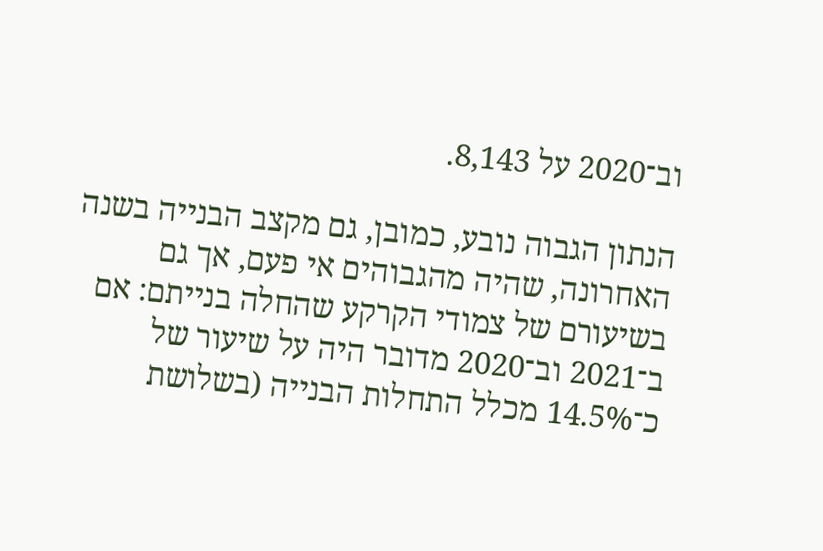וב־2020 על 8,143.

הנתון הגבוה נובע, כמובן, גם מקצב הבנייה בשנה האחרונה, שהיה מהגבוהים אי פעם, אך גם בשיעורם של צמודי הקרקע שהחלה בנייתם: אם ב־2021 וב־2020 מדובר היה על שיעור של כ־14.5% מכלל התחלות הבנייה (בשלושת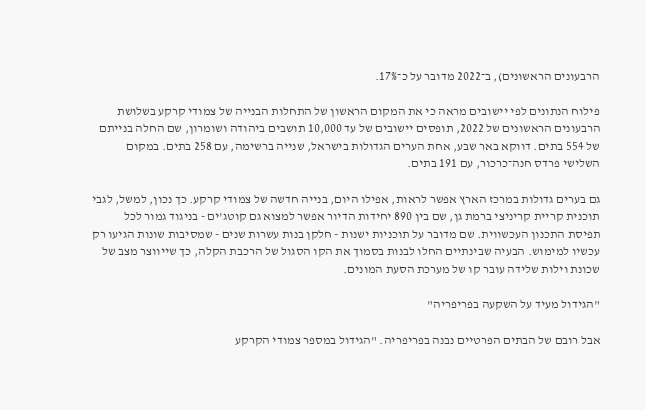הרבעונים הראשונים), ב־2022 מדובר על כ־17%.

פילוח הנתונים לפי יישובים מראה כי את המקום הראשון של התחלות הבנייה של צמודי קרקע בשלושת הרבעונים הראשונים של 2022, תופסים יישובים של עד 10,000 תושבים ביהודה ושומרון, שם החלה בנייתם של 554 בתים. דווקא באר שבע, אחת הערים הגדולות בישראל, שנייה ברשימה, עם 258 בתים. במקום השלישי פרדס חנה־כרכור, עם 191 בתים.

גם בערים גדולות במרכז הארץ אפשר לראות, אפילו היום, בנייה חדשה של צמודי קרקע. כך נכון, למשל, לגבי תוכנית קריית קריניצי ברמת גן, שם בין 890 יחידות הדיור אפשר למצוא גם קוטג'ים - בניגוד גמור לכל תפיסת התכנון העכשווית. שם מדובר על תוכניות ישנות - חלקן בנות עשרות שנים - שמסיבות שונות הגיעו רק עכשיו למימוש. הבעיה שבינתיים החלו לבנות בסמוך את הקו הסגול של הרכבת הקלה, כך שייווצר מצב של שכונת וילות שלידה עובר קו של מערכת הסעת המונים.

"הגידול מעיד על השקעה בפריפריה"

אבל רובם של הבתים הפרטיים נבנה בפריפריה. "הגידול במספר צמודי הקרקע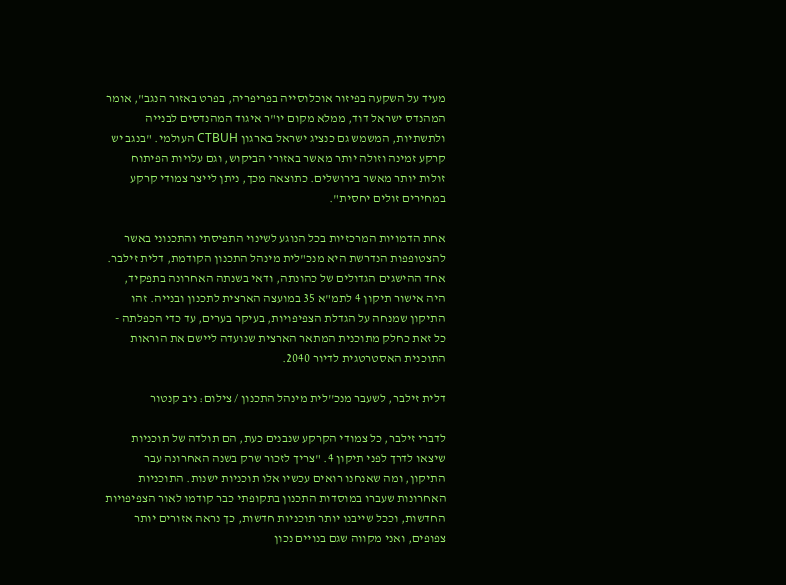מעיד על השקעה בפיזור אוכלוסייה בפריפריה, בפרט באזור הנגב", אומר המהנדס ישראל דוד, ממלא מקום יו"ר איגוד המהנדסים לבנייה ולתשתיות, המשמש גם כנציג ישראל בארגון CTBUH העולמי. "בנגב יש קרקע זמינה וזולה יותר מאשר באזורי הביקוש, וגם עלויות הפיתוח זולות יותר מאשר בירושלים. כתוצאה מכך, ניתן לייצר צמודי קרקע במחירים זולים יחסית".

אחת הדמויות המרכזיות בכל הנוגע לשינוי התפיסתי והתכנוני באשר להצטופפות הנדרשת היא מנכ"לית מינהל התכנון הקודמת, דלית זילבר. אחד ההישגים הגדולים של כהונתה, ודאי בשנתה האחרונה בתפקיד, היה אישור תיקון 4 לתמ"א 35 במועצה הארצית לתכנון ובנייה. זהו התיקון שמנחה על הגדלת הצפיפויות, בעיקר בערים, עד כדי הכפלתה - כל זאת כחלק מתוכנית המתאר הארצית שנועדה ליישם את הוראות התוכנית האסטרטגית לדיור 2040.

דלית זילבר, לשעבר מנכ''לית מינהל התכנון / צילום: ניב קנטור

לדברי זילבר, כל צמודי הקרקע שנבנים כעת, הם תולדה של תוכניות שיצאו לדרך לפני תיקון 4. "צריך לזכור שרק בשנה האחרונה עבר התיקון, ומה שאנחנו רואים עכשיו אלו תוכניות ישנות. התוכניות האחרונות שעברו במוסדות התכנון בתקופתי כבר קודמו לאור הצפיפויות החדשות, וככל שייבנו יותר תוכניות חדשות, כך נראה אזורים יותר צפופים, ואני מקווה שגם בנויים נכון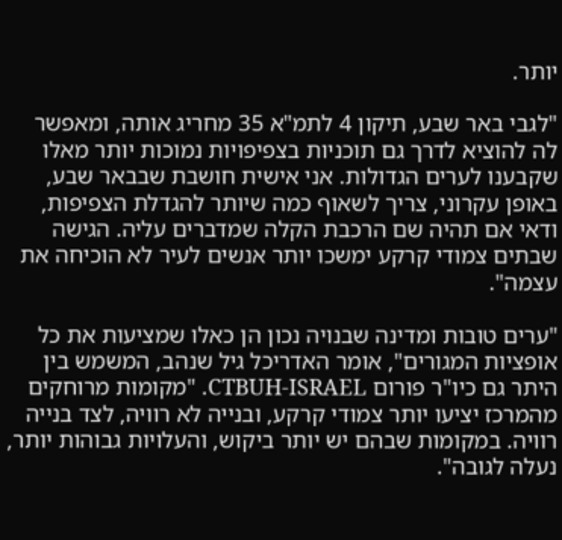יותר.

"לגבי באר שבע, תיקון 4 לתמ"א 35 מחריג אותה, ומאפשר לה להוציא לדרך גם תוכניות בצפיפויות נמוכות יותר מאלו שקבענו לערים הגדולות. אני אישית חושבת שבבאר שבע, באופן עקרוני, צריך לשאוף כמה שיותר להגדלת הצפיפות, ודאי אם תהיה שם הרכבת הקלה שמדברים עליה. הגישה שבתים צמודי קרקע ימשכו יותר אנשים לעיר לא הוכיחה את עצמה".

"ערים טובות ומדינה שבנויה נכון הן כאלו שמציעות את כל אופציות המגורים", אומר האדריכל גיל שנהב, המשמש בין היתר גם כיו"ר פורום CTBUH-ISRAEL. "מקומות מרוחקים מהמרכז יציעו יותר צמודי קרקע, ובנייה לא רוויה, לצד בנייה רוויה. במקומות שבהם יש יותר ביקוש, והעלויות גבוהות יותר, נעלה לגובה".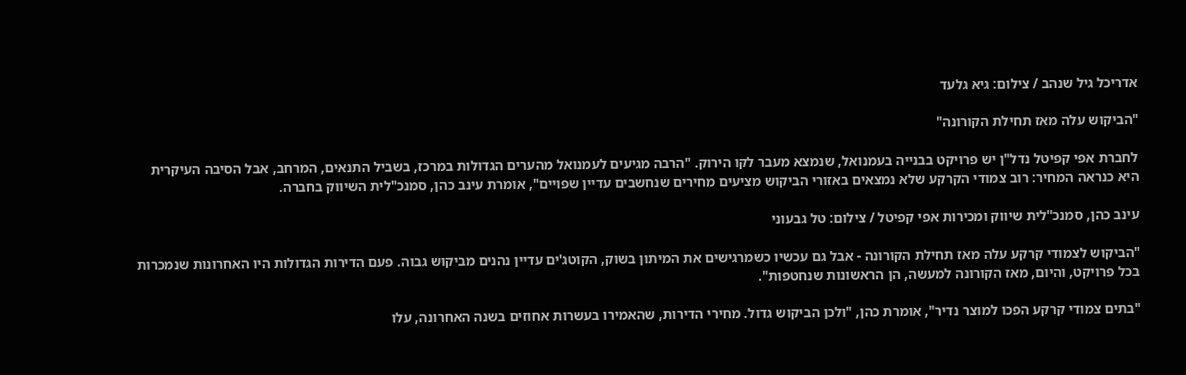אדריכל גיל שנהב / צילום: גיא גלעד

"הביקוש עלה מאז תחילת הקורונה"

לחברת אפי קפיטל נדל"ן יש פרויקט בבנייה בעמנואל, שנמצא מעבר לקו הירוק. "הרבה מגיעים לעמנואל מהערים הגדולות במרכז, בשביל התנאים, המרחב, אבל הסיבה העיקרית היא כנראה המחיר: רוב צמודי הקרקע שלא נמצאים באזורי הביקוש מציעים מחירים שנחשבים עדיין שפויים", אומרת עינב כהן, סמנכ"לית השיווק בחברה.

עינב כהן, סמנכ''לית שיווק ומכירות אפי קפיטל / צילום: טל גבעוני

"הביקוש לצמודי קרקע עלה מאז תחילת הקורונה - אבל גם עכשיו כשמרגישים את המיתון בשוק, הקוטג'ים עדיין נהנים מביקוש גבוה. פעם הדירות הגדולות היו האחרונות שנמכרות בכל פרויקט, והיום, מאז הקורונה למעשה, הן הראשונות שנחטפות".

"בתים צמודי קרקע הפכו למוצר נדיר", אומרת כהן, "ולכן הביקוש גדול. מחירי הדירות, שהאמירו בעשרות אחוזים בשנה האחרונה, עלו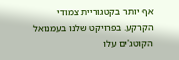אף יותר בקטגוריית צמודי הקרקע. בפרויקט שלנו בעמנואל הקוטג'ים עלו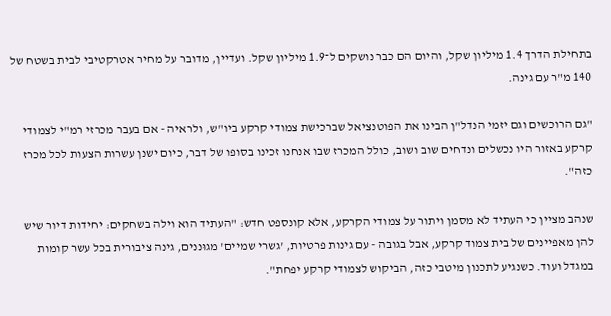בתחילת הדרך 1.4 מיליון שקל, והיום הם כבר נושקים ל־1.9 מיליון שקל. ועדיין, מדובר על מחיר אטרקטיבי לבית בשטח של 140 מ"ר עם גינה.

"גם הרוכשים וגם יזמי הנדל"ן הבינו את הפוטנציאל שברכישת צמודי קרקע ביו"ש, ולראיה - אם בעבר מכרזי רמ"י לצמודי קרקע באזור היו נכשלים ונדחים שוב ושוב, כולל המכרז שבו אנחנו זכינו בסופו של דבר, כיום ישנן עשרות הצעות לכל מכרז כזה".

שנהב מציין כי העתיד לא מסמן ויתור על צמודי הקרקע, אלא קונספט חדש: "העתיד הוא וילה בשחקים: יחידות דיור שיש להן מאפיינים של בית צמוד קרקע, אבל בגובה - עם גינות פרטיות, 'גשרי שמיים' מגוּננים, גינה ציבורית בכל עשר קומות במגדל ועוד. כשנגיע לתכנון מיטבי כזה, הביקוש לצמודי קרקע יפחת".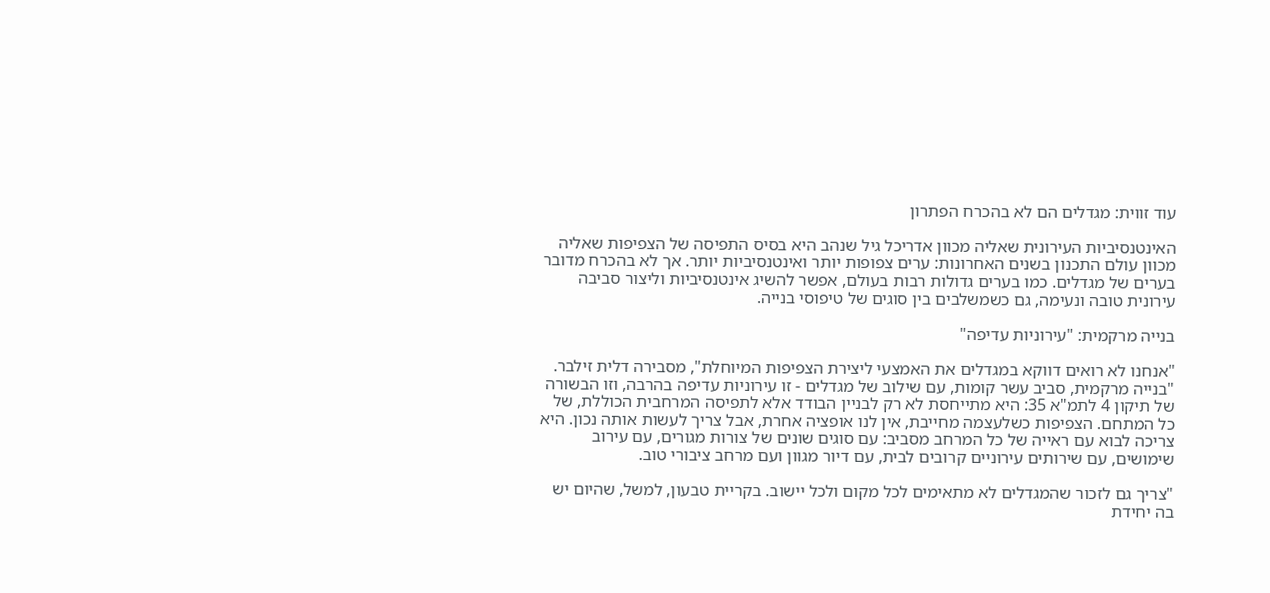עוד זווית: מגדלים הם לא בהכרח הפתרון

האינטנסיביות העירונית שאליה מכוון אדריכל גיל שנהב היא בסיס התפיסה של הצפיפות שאליה מכוון עולם התכנון בשנים האחרונות: ערים צפופות יותר ואינטנסיביות יותר. אך לא בהכרח מדובר בערים של מגדלים. כמו בערים גדולות רבות בעולם, אפשר להשיג אינטנסיביות וליצור סביבה עירונית טובה ונעימה, גם כשמשלבים בין סוגים של טיפוסי בנייה.

בנייה מרקמית: "עירוניות עדיפה"

"אנחנו לא רואים דווקא במגדלים את האמצעי ליצירת הצפיפות המיוחלת", מסבירה דלית זילבר. "בנייה מרקמית, סביב עשר קומות, עם שילוב של מגדלים - זו עירוניות עדיפה בהרבה, וזו הבשורה של תיקון 4 לתמ"א 35: היא מתייחסת לא רק לבניין הבודד אלא לתפיסה המרחבית הכוללת, של כל המתחם. הצפיפות כשלעצמה מחייבת, אין לנו אופציה אחרת, אבל צריך לעשות אותה נכון. היא צריכה לבוא עם ראייה של כל המרחב מסביב: עם סוגים שונים של צורות מגורים, עם עירוב שימושים, עם שירותים עירוניים קרובים לבית, עם דיור מגוון ועם מרחב ציבורי טוב.

"צריך גם לזכור שהמגדלים לא מתאימים לכל מקום ולכל יישוב. בקריית טבעון, למשל, שהיום יש בה יחידת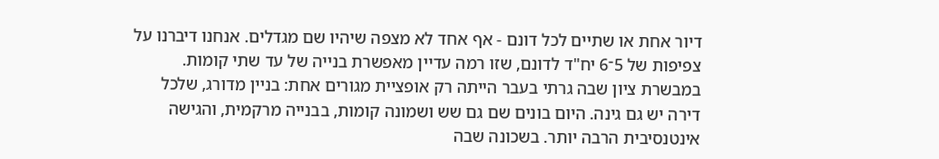דיור אחת או שתיים לכל דונם - אף אחד לא מצפה שיהיו שם מגדלים. אנחנו דיברנו על צפיפות של 5־6 יח"ד לדונם, שזו רמה עדיין מאפשרת בנייה של עד שתי קומות. במבשרת ציון שבה גרתי בעבר הייתה רק אופציית מגורים אחת: בניין מדורג, שלכל דירה יש גם גינה. היום בונים שם גם שש ושמונה קומות, בבנייה מרקמית, והגישה אינטנסיבית הרבה יותר. בשכונה שבה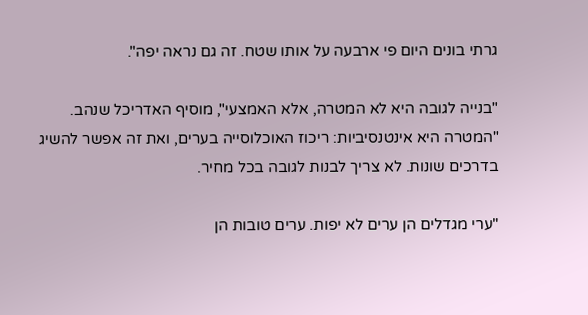גרתי בונים היום פי ארבעה על אותו שטח. זה גם נראה יפה".

"בנייה לגובה היא לא המטרה, אלא האמצעי", מוסיף האדריכל שנהב. "המטרה היא אינטנסיביות: ריכוז האוכלוסייה בערים, ואת זה אפשר להשיג בדרכים שונות. לא צריך לבנות לגובה בכל מחיר.

"ערי מגדלים הן ערים לא יפות. ערים טובות הן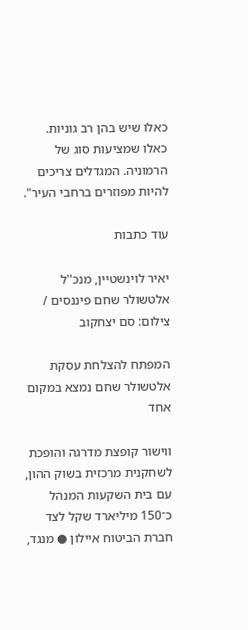כאלו שיש בהן רב גוניות. כאלו שמציעות סוג של הרמוניה. המגדלים צריכים להיות מפוזרים ברחבי העיר".

עוד כתבות

יאיר לוינשטיין, מנכ''ל אלטשולר שחם פיננסים / צילום: סם יצחקוב

המפתח להצלחת עסקת אלטשולר שחם נמצא במקום אחד

ווישור קופצת מדרגה והופכת לשחקנית מרכזית בשוק ההון, עם בית השקעות המנהל כ־150 מיליארד שקל לצד חברת הביטוח איילון ● מנגד,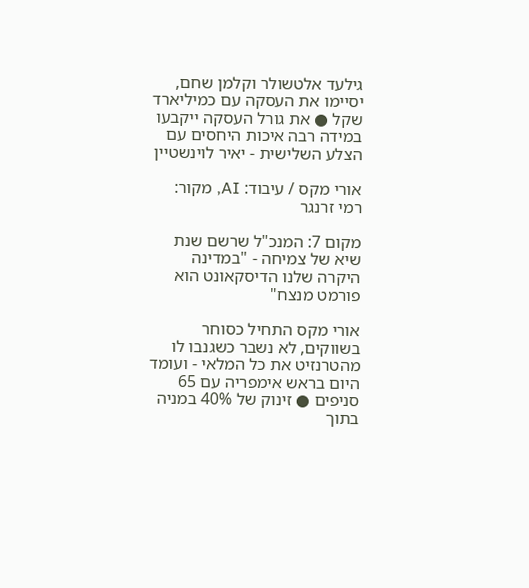גילעד אלטשולר וקלמן שחם, יסיימו את העסקה עם כמיליארד שקל ● את גורל העסקה ייקבעו במידה רבה איכות היחסים עם הצלע השלישית - יאיר לוינשטיין

אורי מקס / עיבוד: AI, מקור: רמי זרנגר

מקום 7: המנכ"ל שרשם שנת שיא של צמיחה - "במדינה היקרה שלנו הדיסקאונט הוא פורמט מנצח"

אורי מקס התחיל כסוחר בשווקים, לא נשבר כשגנבו לו מהטרנזיט את כל המלאי - ועומד היום בראש אימפריה עם 65 סניפים ● זינוק של 40% במניה בתוך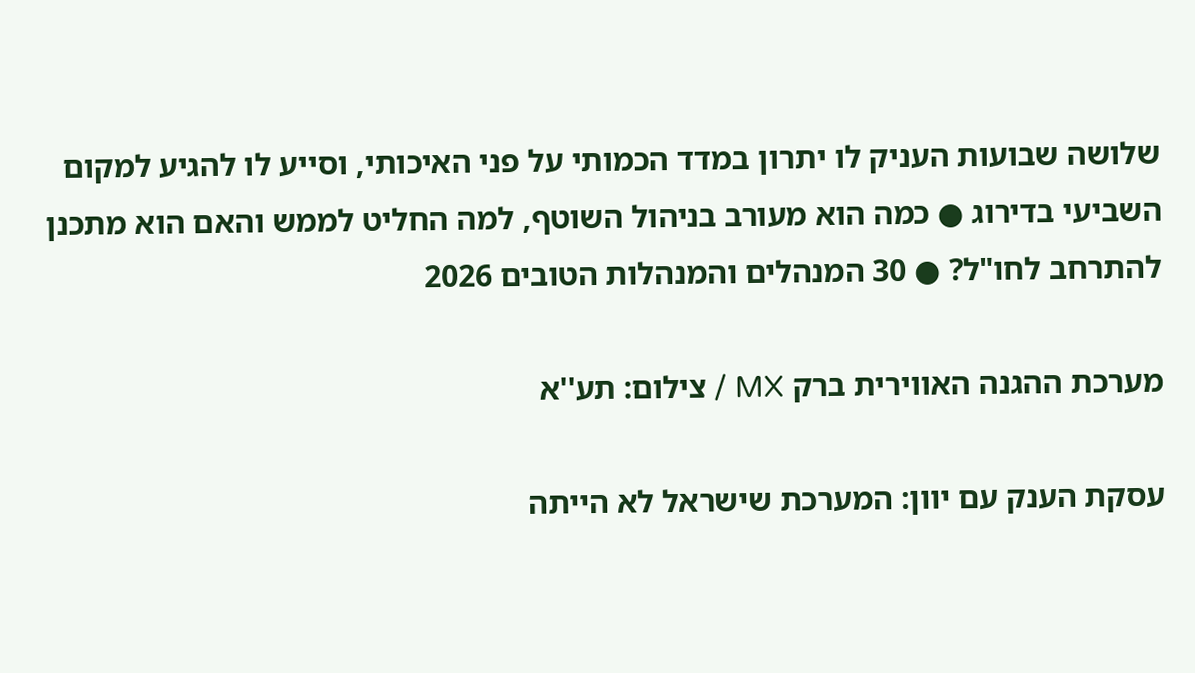שלושה שבועות העניק לו יתרון במדד הכמותי על פני האיכותי, וסייע לו להגיע למקום השביעי בדירוג ● כמה הוא מעורב בניהול השוטף, למה החליט לממש והאם הוא מתכנן להתרחב לחו"ל? ● 30 המנהלים והמנהלות הטובים 2026

מערכת ההגנה האווירית ברק MX / צילום: תע''א

עסקת הענק עם יוון: המערכת שישראל לא הייתה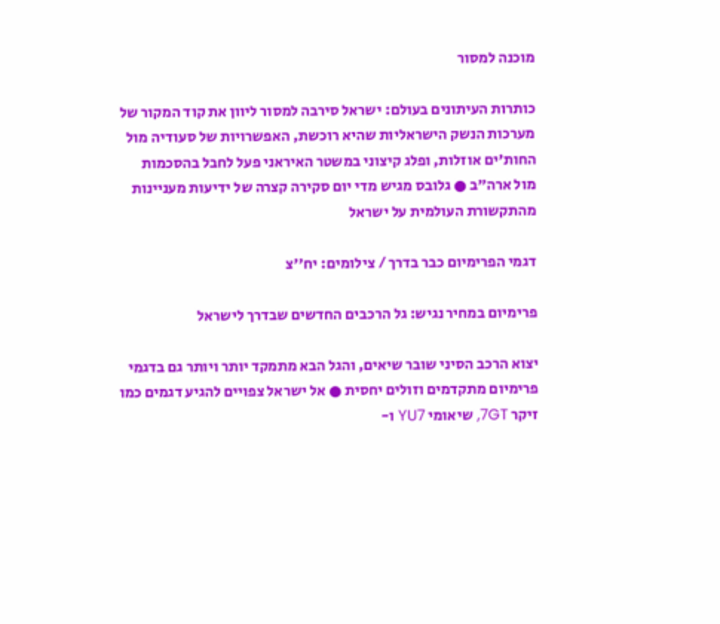מוכנה למסור

כותרות העיתונים בעולם: ישראל סירבה למסור ליוון את קוד המקור של מערכות הנשק הישראליות שהיא רוכשת, האפשרויות של סעודיה מול החות'ים אוזלות, ופלג קיצוני במשטר האיראני פעל לחבל בהסכמות מול ארה"ב ● גלובס מגיש מדי יום סקירה קצרה של ידיעות מעניינות מהתקשורת העולמית על ישראל

דגמי הפרימיום כבר בדרך / צילומים: יח''צ

פרימיום במחיר נגיש: גל הרכבים החדשים שבדרך לישראל

יצוא הרכב הסיני שובר שיאים, והגל הבא מתמקד יותר ויותר גם בדגמי פרימיום מתקדמים וזולים יחסית ● אל ישראל צפויים להגיע דגמים כמו זיקר 7GT, שיאומי YU7 ו-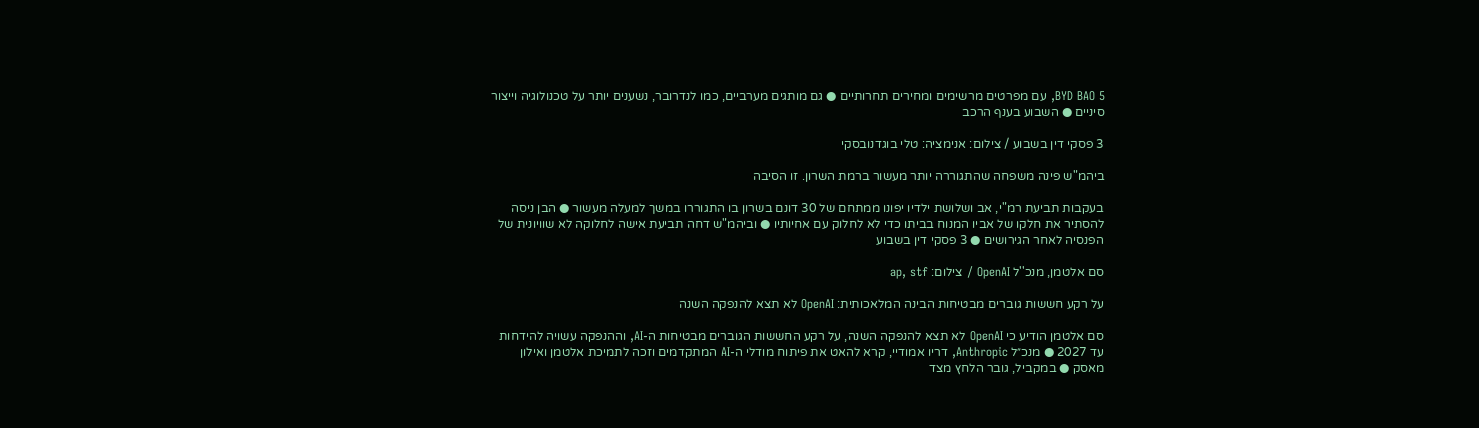BYD BAO 5, עם מפרטים מרשימים ומחירים תחרותיים ● גם מותגים מערביים, כמו לנדרובר, נשענים יותר על טכנולוגיה וייצור סיניים ● השבוע בענף הרכב

3 פסקי דין בשבוע / צילום: אנימציה: טלי בוגדנובסקי

ביהמ"ש פינה משפחה שהתגוררה יותר מעשור ברמת השרון. זו הסיבה

בעקבות תביעת רמ"י, אב ושלושת ילדיו יפונו ממתחם של 30 דונם בשרון בו התגוררו במשך למעלה מעשור ● הבן ניסה להסתיר את חלקו של אביו המנוח בביתו כדי לא לחלוק עם אחיותיו ● וביהמ"ש דחה תביעת אישה לחלוקה לא שוויונית של הפנסיה לאחר הגירושים ● 3 פסקי דין בשבוע

סם אלטמן, מנכ''ל OpenAI / צילום: ap, stf

על רקע חששות גוברים מבטיחות הבינה המלאכותית: OpenAI לא תצא להנפקה השנה

סם אלטמן הודיע כי OpenAI לא תצא להנפקה השנה, על רקע החששות הגוברים מבטיחות ה-AI, וההנפקה עשויה להידחות עד 2027 ● מנכ״ל Anthropic, דריו אמודיי, קרא להאט את פיתוח מודלי ה-AI המתקדמים וזכה לתמיכת אלטמן ואילון מאסק ● במקביל, גובר הלחץ מצד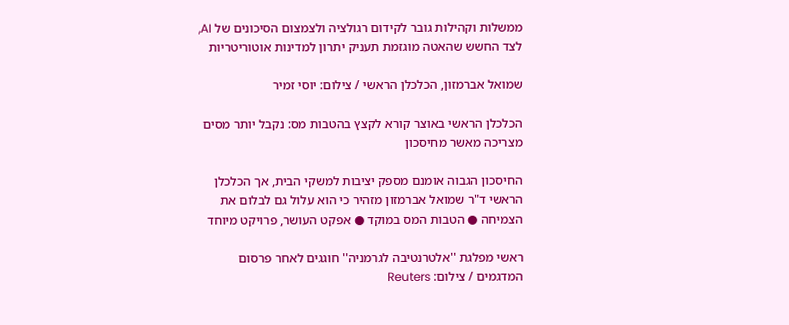ממשלות וקהילות גובר לקידום רגולציה ולצמצום הסיכונים של AI, לצד החשש שהאטה מוגזמת תעניק יתרון למדינות אוטוריטריות

שמואל אברמזון, הכלכלן הראשי / צילום: יוסי זמיר

הכלכלן הראשי באוצר קורא לקצץ בהטבות מס: נקבל יותר מסים מצריכה מאשר מחיסכון

החיסכון הגבוה אומנם מספק יציבות למשקי הבית, אך הכלכלן הראשי ד"ר שמואל אברמזון מזהיר כי הוא עלול גם לבלום את הצמיחה ● הטבות המס במוקד ● אפקט העושר, פרויקט מיוחד

ראשי מפלגת ''אלטרנטיבה לגרמניה'' חוגגים לאחר פרסום המדגמים / צילום: Reuters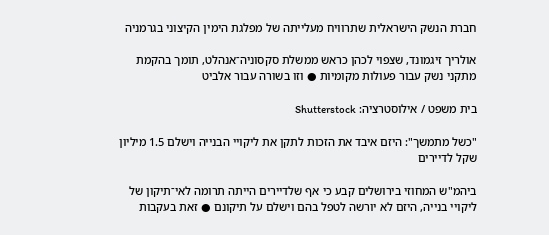חברת הנשק הישראלית שתרוויח מעלייתה של מפלגת הימין הקיצוני בגרמניה

אולריך זיגמונד, שצפוי לכהן כראש ממשלת סקסוניה־אנהלט, תומך בהקמת מתקני נשק עבור פעולות מקומיות ● וזו בשורה עבור אלביט

בית משפט / אילוסטרציה: Shutterstock

"כשל מתמשך": היזם איבד את הזכות לתקן את ליקויי הבנייה וישלם 1.5 מיליון שקל לדיירים

ביהמ"ש המחוזי בירושלים קבע כי אף שלדיירים הייתה תרומה לאי־תיקון של ליקויי בנייה, היזם לא יורשה לטפל בהם וישלם על תיקונם ● זאת בעקבות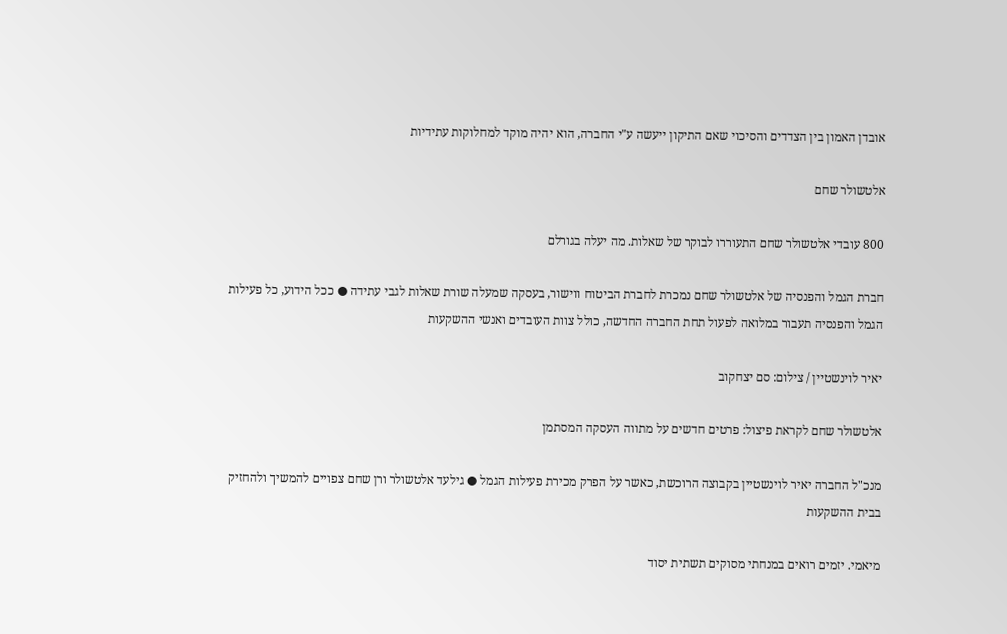אובדן האמון בין הצדדים והסיכוי שאם התיקון ייעשה ע"י החברה, הוא יהיה מוקד למחלוקות עתידיות

אלטשולר שחם

800 עובדי אלטשולר שחם התעוררו לבוקר של שאלות. מה יעלה בגורלם

חברת הגמל והפנסיה של אלטשולר שחם נמכרת לחברת הביטוח ווישור, בעסקה שמעלה שורת שאלות לגבי עתידה ● ככל הידוע, כל פעילות הגמל והפנסיה תעבור במלואה לפעול תחת החברה החדשה, כולל צוות העובדים ואנשי ההשקעות

יאיר לוינשטיין / צילום: סם יצחקוב

אלטשולר שחם לקראת פיצול: פרטים חדשים על מתווה העסקה המסתמן

מנכ"ל החברה יאיר לוינשטיין בקבוצה הרוכשת, כאשר על הפרק מכירת פעילות הגמל ● גילעד אלטשולר ורן שחם צפויים להמשיך ולהחזיק בבית ההשקעות

מיאמי. יזמים רואים במנחתי מסוקים תשתית יסוד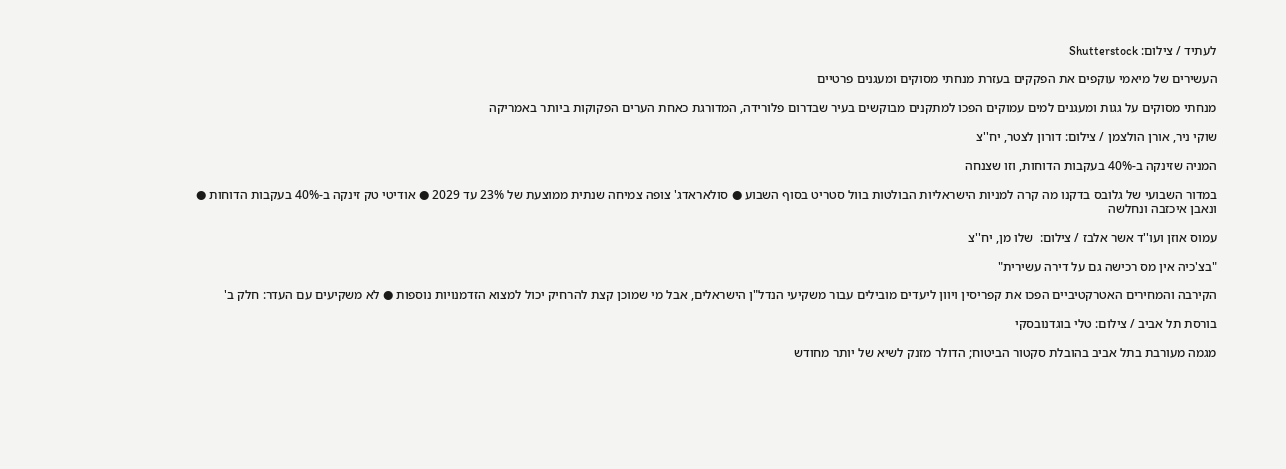לעתיד / צילום: Shutterstock

העשירים של מיאמי עוקפים את הפקקים בעזרת מנחתי מסוקים ומעגנים פרטיים

מנחתי מסוקים על גגות ומעגנים למים עמוקים הפכו למתקנים מבוקשים בעיר שבדרום פלורידה, המדורגת כאחת הערים הפקוקות ביותר באמריקה

שוקי ניר, אורן הולצמן / צילום: דורון לצטר, יח''צ

המניה שזינקה ב-40% בעקבות הדוחות, וזו שצנחה

במדור השבועי של גלובס בדקנו מה קרה למניות הישראליות הבולטות בוול סטריט בסוף השבוע ● סולאראדג' צופה צמיחה שנתית ממוצעת של 23% עד 2029 ● אודיטי טק זינקה ב-40% בעקבות הדוחות ● ונאבן איכזבה ונחלשה

עמוס אוזן ועו''ד אשר אלבז / צילום:  שלו מן, יח''צ

"בצ'כיה אין מס רכישה גם על דירה עשירית"

הקירבה והמחירים האטרקטיביים הפכו את קפריסין ויוון ליעדים מובילים עבור משקיעי הנדל"ן הישראלים, אבל מי שמוכן קצת להרחיק יכול למצוא הזדמנויות נוספות ● לא משקיעים עם העדר: חלק ב'

בורסת תל אביב / צילום: טלי בוגדנובסקי

מגמה מעורבת בתל אביב בהובלת סקטור הביטוח; הדולר מזנק לשיא של יותר מחודש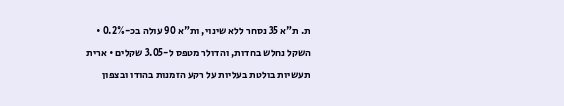ת. ת"א 35 נסחר ללא שינוי, ות"א 90 עולה בכ-0.2% • השקל נחלש בחדות, והדולר מטפס ל-3.05 שקלים • ארית תעשיות בולטת בעליות על רקע הזמנות בהודו ובצפון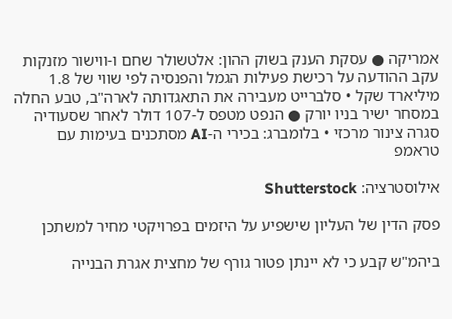אמריקה ● עסקת הענק בשוק ההון: אלטשולר שחם ו-ווישור מזנקות עקב ההודעה על רכישת פעילות הגמל והפנסיה לפי שווי של 1.8 מיליארד שקל • סלברייט מעבירה את התאגדותה לארה"ב, טבע החלה במסחר ישיר בניו יורק ● הנפט מטפס ל-107 דולר לאחר שסעודיה סגרה צינור מרכזי • בלומברג: בכירי ה-AI מסתכנים בעימות עם טראמפ

אילוסטרציה: Shutterstock

פסק הדין של העליון שישפיע על היזמים בפרויקטי מחיר למשתכן

ביהמ"ש קבע כי לא יינתן פטור גורף של מחצית אגרת הבנייה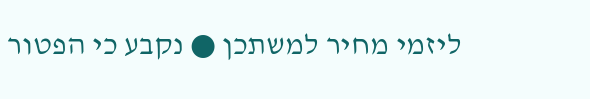ליזמי מחיר למשתכן ● נקבע כי הפטור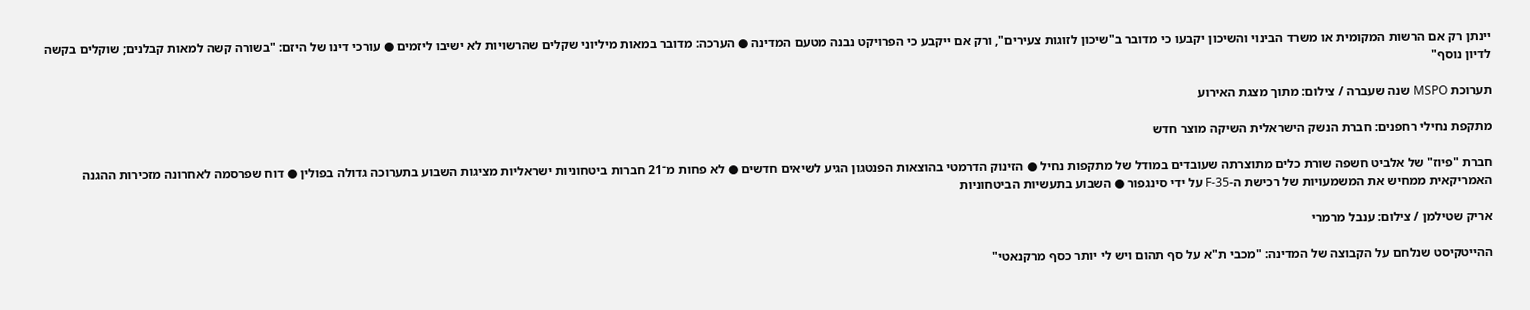יינתן רק אם הרשות המקומית או משרד הבינוי והשיכון יקבעו כי מדובר ב"שיכון לזוגות צעירים", ורק אם ייקבע כי הפרויקט נבנה מטעם המדינה ● הערכה: מדובר במאות מיליוני שקלים שהרשויות לא ישיבו ליזמים ● עורכי דינו של היזם: "בשורה קשה למאות קבלנים; שוקלים בקשה לדיון נוסף"

תערוכת MSPO שנה שעברה / צילום: מתוך מצגת האירוע

מתקפת נחילי רחפנים: חברת הנשק הישראלית השיקה מוצר חדש

חברת "פיוז" של אלביט חשפה שורת כלים מתוצרתה שעובדים במודל של מתקפות נחיל ● הזינוק הדרמטי בהוצאות הפנטגון הגיע לשיאים חדשים ● לא פחות מ־21 חברות ביטחוניות ישראליות מציגות השבוע בתערוכה גדולה בפולין ● דוח שפרסמה לאחרונה מזכירות ההגנה האמריקאית ממחיש את המשמעויות של רכישת ה-F-35 על ידי סינגפור ● השבוע בתעשיות הביטחוניות

אריק שטילמן / צילום: ענבל מרמרי

ההייטקיסט שנלחם על הקבוצה של המדינה: "מכבי ת"א על סף תהום ויש לי יותר כסף מרקנאטי"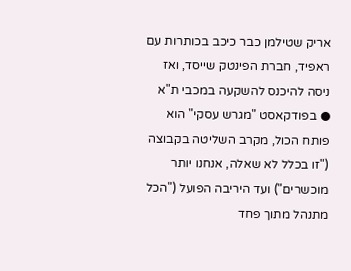אריק שטילמן כבר כיכב בכותרות עם ראפיד, חברת הפינטק שייסד, ואז ניסה להיכנס להשקעה במכבי ת"א ● בפודקאסט "מגרש עסקי" הוא פותח הכול, מקרב השליטה בקבוצה ("זו בכלל לא שאלה, אנחנו יותר מוכשרים") ועד היריבה הפועל ("הכל מתנהל מתוך פחד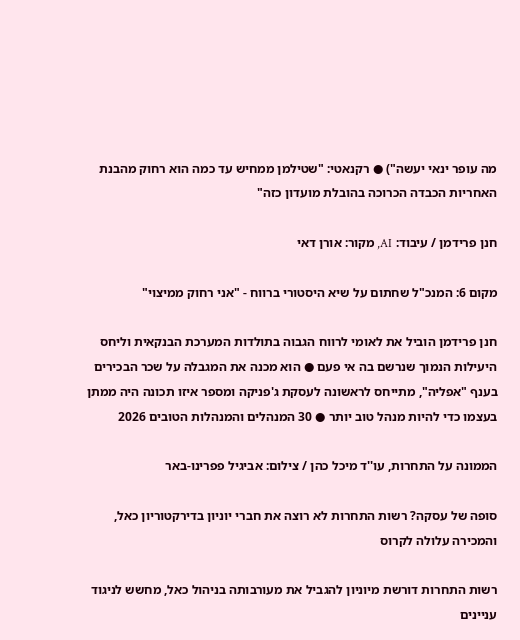מה עופר ינאי יעשה") ● רקנאטי: "שטילמן ממחיש עד כמה הוא רחוק מהבנת האחריות הכבדה הכרוכה בהובלת מועדון כזה"

חנן פרידמן / עיבוד: AI, מקור: אורן דאי

מקום 6: המנכ"ל שחתום על שיא היסטורי ברווח - "אני רחוק ממיצוי"

חנן פרידמן הוביל את לאומי לרווח הגבוה בתולדות המערכת הבנקאית וליחס היעילות הנמוך שנרשם בה אי פעם ● הוא מכנה את המגבלה על שכר הבכירים בענף "אפליה", מתייחס לראשונה לעסקת ג'פניקה ומספר איזו תכונה היה ממתן בעצמו כדי להיות מנהל טוב יותר ● 30 המנהלים והמנהלות הטובים 2026

הממונה על התחרות, עו''ד מיכל כהן / צילום: אביגיל פפרינו-באר

סופה של עסקה? רשות התחרות לא רוצה את חברי יוניון בדירקטוריון כאל, והמכירה עלולה לקרוס

רשות התחרות דורשת מיוניון להגביל את מעורבותה בניהול כאל, מחשש לניגוד עניינים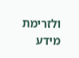ולזרימת מידע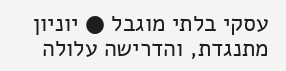עסקי בלתי מוגבל ● יוניון מתנגדת, והדרישה עלולה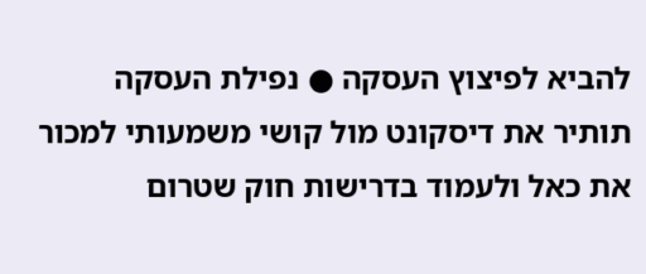להביא לפיצוץ העסקה ● נפילת העסקה תותיר את דיסקונט מול קושי משמעותי למכור את כאל ולעמוד בדרישות חוק שטרום